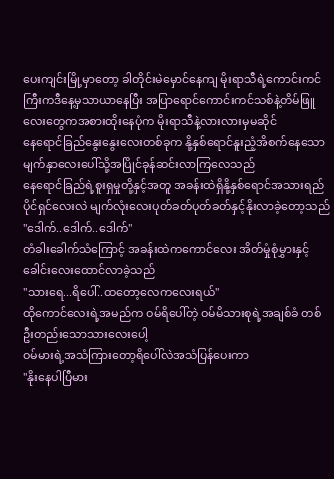ပေးကျင်းမြို့မှာတော့ ခါတိုင်းမဲမှောင်နေကျ မိုးရာသီရဲ့ကောင်းကင်ကြီးကဒီနေ့မှသာယာနေပြီး အပြာရောင်ကောင်းကင်သစ်နဲ့တိမ်ဖြူလေးတွေကအစားထိုးနေပုံက မိုးရာသီနဲ့လားလားမှမဆိုင်
နေရောင်ခြည်နွေးနွေးလေးတစ်ခုက နို့နှစ်ရောင်နူးညံ့အိစက်နေသော မျက်နှာလေးပေါ်သို့အပြိုင်ခုန်ဆင်းလာကြလေသည်
နေရောင်ခြည်ရဲ့စူးရှမှုတို့နှင့်အတူ အခန်းထဲရှိနို့နှစ်ရောင်အသားရည်ပိုင်ရှင်လေးလဲ မျက်လုံးလေးပုတ်ခတ်ပုတ်ခတ်နှင့်နိုးလာခဲ့တော့သည်
"ဒေါက်..ဒေါက်..ဒေါက်"
တံခါးခေါက်သံကြောင့် အခန်းထဲကကောင်လေး အိတ်မှုံစုံမွှားနှင့် ခေါင်းလေးထောင်လာခဲ့သည်
"သားရေ...ရိပေါ်..ထတော့လေကလေးရယ်"
ထိုကောင်လေးရဲ့အမည်က ဝမ်ရိပေါ်တဲ့ ဝမ်မိသားစုရဲ့အချစ်ခံ တစ်ဦးတည်းသောသားလေးပေါ့
ဝမ်မားရဲ့အသံကြားတော့ရိပေါ်လဲအသံပြန်ပေးကာ
"နိုးနေပါပြီမား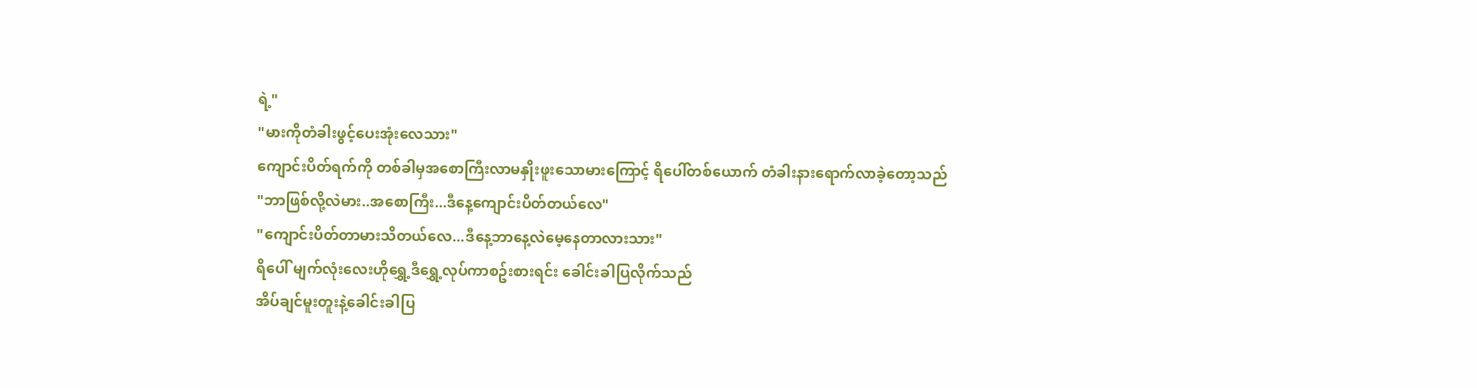ရဲ့"
"မားကိုတံခါးဖွင့်ပေးအုံးလေသား"
ကျောင်းပိတ်ရက်ကို တစ်ခါမှအစောကြီးလာမနှိုးဖူးသောမားကြောင့် ရိပေါ်တစ်ယောက် တံခါးနားရောက်လာခဲ့တော့သည်
"ဘာဖြစ်လို့လဲမား..အစောကြီး...ဒီနေ့ကျောင်းပိတ်တယ်လေ"
"ကျောင်းပိတ်တာမားသိတယ်လေ...ဒီနေ့ဘာနေ့လဲမေ့နေတာလားသား"
ရိပေါ် မျက်လုံးလေးဟိုရွှေ့ဒီရွှေ့လုပ်ကာစဥ်းစားရင်း ခေါင်းခါပြလိုက်သည်
အိပ်ချင်မူးတူးနဲ့ခေါင်းခါပြ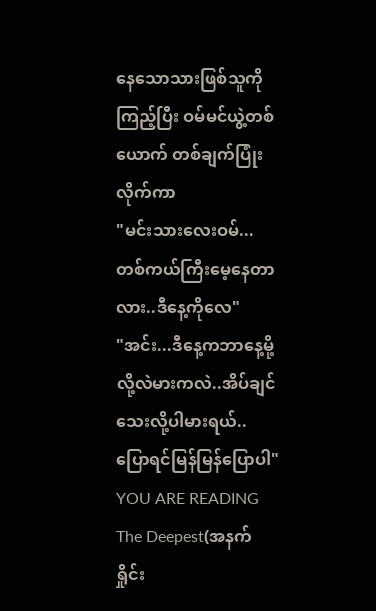နေသောသားဖြစ်သူကိုကြည့်ပြီး ဝမ်မင်ယွဲ့တစ်ယောက် တစ်ချက်ပြုံးလိုက်ကာ
"မင်းသားလေးဝမ်...တစ်ကယ်ကြီးမေ့နေတာလား..ဒီနေ့ကိုလေ"
"အင်း...ဒီနေ့ကဘာနေ့မို့လို့လဲမားကလဲ..အိပ်ချင်သေးလို့ပါမားရယ်..ပြောရင်မြန်မြန်ပြောပါ"
YOU ARE READING
The Deepest(အနက်ရှိုင်း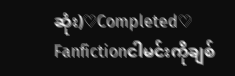ဆုံး)♡Completed♡
Fanfictionငါမင်းကိုချစ်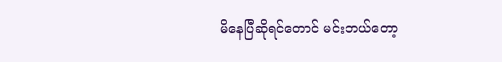မိနေပြီဆိုရင်တောင် မင်းဘယ်တော့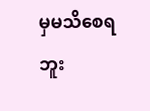မှမသိစေရဘူး